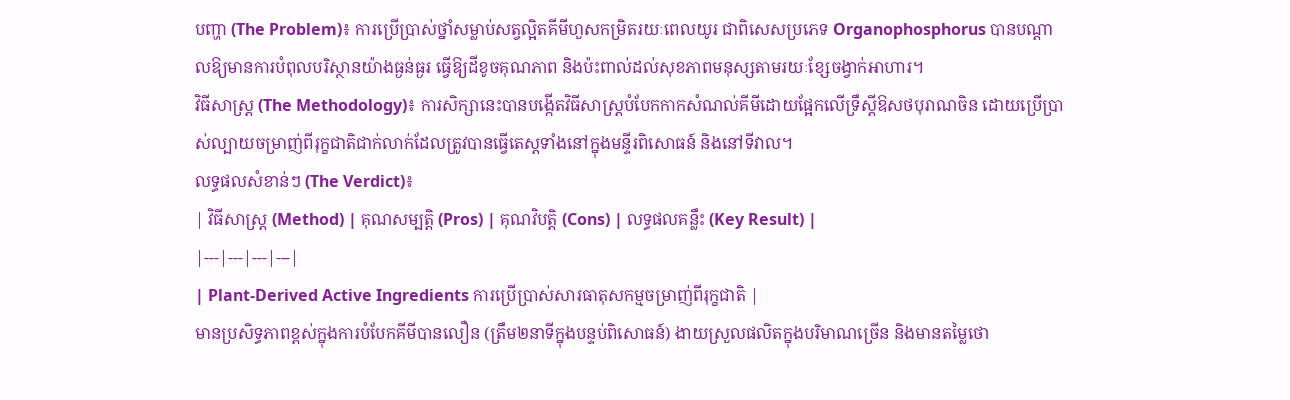បញ្ហា (The Problem)៖ ការប្រើប្រាស់ថ្នាំសម្លាប់សត្វល្អិតគីមីហួសកម្រិតរយៈពេលយូរ ជាពិសេសប្រភេទ Organophosphorus បានបណ្តាលឱ្យមានការបំពុលបរិស្ថានយ៉ាងធ្ងន់ធ្ងរ ធ្វើឱ្យដីខូចគុណភាព និងប៉ះពាល់ដល់សុខភាពមនុស្សតាមរយៈខ្សែចង្វាក់អាហារ។
វិធីសាស្ត្រ (The Methodology)៖ ការសិក្សានេះបានបង្កើតវិធីសាស្ត្របំបែកកាកសំណល់គីមីដោយផ្អែកលើទ្រឹស្តីឱសថបុរាណចិន ដោយប្រើប្រាស់ល្បាយចម្រាញ់ពីរុក្ខជាតិជាក់លាក់ដែលត្រូវបានធ្វើតេស្តទាំងនៅក្នុងមន្ទីរពិសោធន៍ និងនៅទីវាល។
លទ្ធផលសំខាន់ៗ (The Verdict)៖
| វិធីសាស្ត្រ (Method) | គុណសម្បត្តិ (Pros) | គុណវិបត្តិ (Cons) | លទ្ធផលគន្លឹះ (Key Result) |
|---|---|---|---|
| Plant-Derived Active Ingredients ការប្រើប្រាស់សារធាតុសកម្មចម្រាញ់ពីរុក្ខជាតិ |
មានប្រសិទ្ធភាពខ្ពស់ក្នុងការបំបែកគីមីបានលឿន (ត្រឹម២នាទីក្នុងបន្ទប់ពិសោធន៍) ងាយស្រួលផលិតក្នុងបរិមាណច្រើន និងមានតម្លៃថោ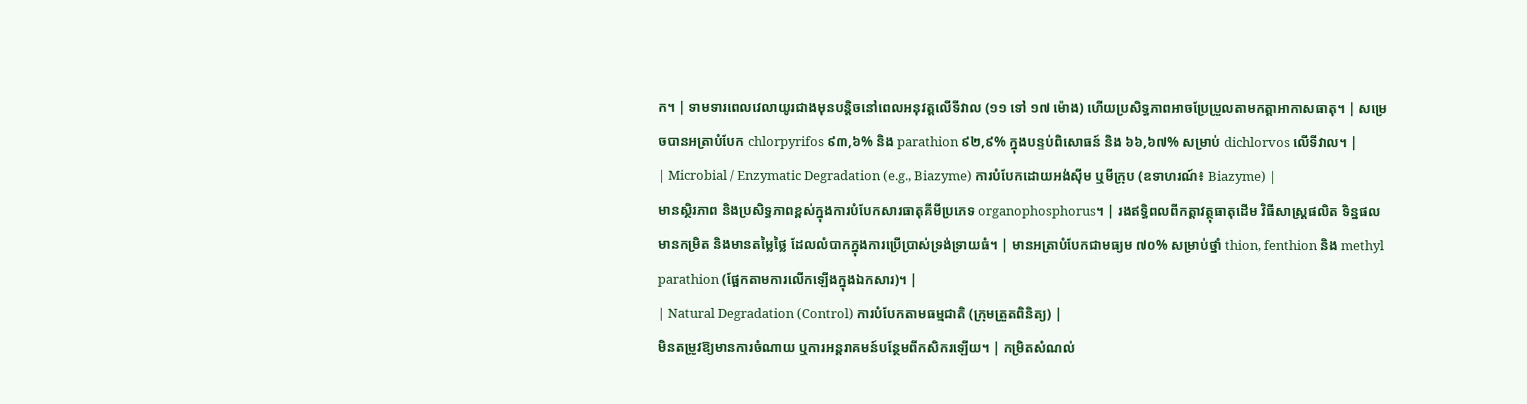ក។ | ទាមទារពេលវេលាយូរជាងមុនបន្តិចនៅពេលអនុវត្តលើទីវាល (១១ ទៅ ១៧ ម៉ោង) ហើយប្រសិទ្ធភាពអាចប្រែប្រួលតាមកត្តាអាកាសធាតុ។ | សម្រេចបានអត្រាបំបែក chlorpyrifos ៩៣,៦% និង parathion ៩២,៩% ក្នុងបន្ទប់ពិសោធន៍ និង ៦៦,៦៧% សម្រាប់ dichlorvos លើទីវាល។ |
| Microbial / Enzymatic Degradation (e.g., Biazyme) ការបំបែកដោយអង់ស៊ីម ឬមីក្រុប (ឧទាហរណ៍៖ Biazyme) |
មានស្ថិរភាព និងប្រសិទ្ធភាពខ្ពស់ក្នុងការបំបែកសារធាតុគីមីប្រភេទ organophosphorus។ | រងឥទ្ធិពលពីកត្តាវត្ថុធាតុដើម វិធីសាស្ត្រផលិត ទិន្នផលមានកម្រិត និងមានតម្លៃថ្លៃ ដែលលំបាកក្នុងការប្រើប្រាស់ទ្រង់ទ្រាយធំ។ | មានអត្រាបំបែកជាមធ្យម ៧០% សម្រាប់ថ្នាំ thion, fenthion និង methyl parathion (ផ្អែកតាមការលើកឡើងក្នុងឯកសារ)។ |
| Natural Degradation (Control) ការបំបែកតាមធម្មជាតិ (ក្រុមត្រួតពិនិត្យ) |
មិនតម្រូវឱ្យមានការចំណាយ ឬការអន្តរាគមន៍បន្ថែមពីកសិករឡើយ។ | កម្រិតសំណល់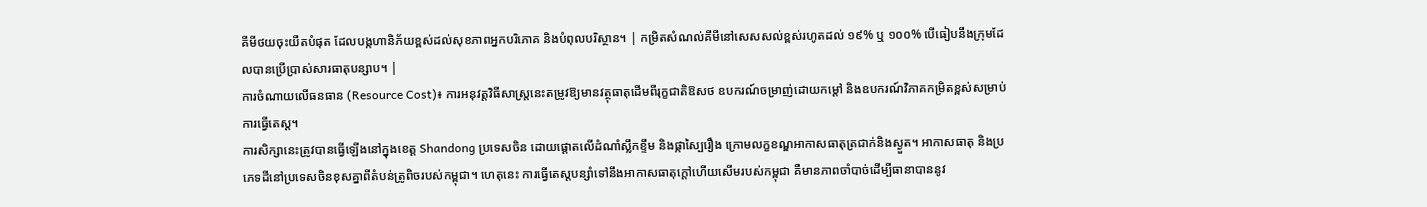គីមីថយចុះយឺតបំផុត ដែលបង្កហានិភ័យខ្ពស់ដល់សុខភាពអ្នកបរិភោគ និងបំពុលបរិស្ថាន។ | កម្រិតសំណល់គីមីនៅសេសសល់ខ្ពស់រហូតដល់ ១៩% ឬ ១០០% បើធៀបនឹងក្រុមដែលបានប្រើប្រាស់សារធាតុបន្សាប។ |
ការចំណាយលើធនធាន (Resource Cost)៖ ការអនុវត្តវិធីសាស្ត្រនេះតម្រូវឱ្យមានវត្ថុធាតុដើមពីរុក្ខជាតិឱសថ ឧបករណ៍ចម្រាញ់ដោយកម្តៅ និងឧបករណ៍វិភាគកម្រិតខ្ពស់សម្រាប់ការធ្វើតេស្ត។
ការសិក្សានេះត្រូវបានធ្វើឡើងនៅក្នុងខេត្ត Shandong ប្រទេសចិន ដោយផ្តោតលើដំណាំស្លឹកខ្ទឹម និងផ្កាស្បៃរឿង ក្រោមលក្ខខណ្ឌអាកាសធាតុត្រជាក់និងស្ងួត។ អាកាសធាតុ និងប្រភេទដីនៅប្រទេសចិនខុសគ្នាពីតំបន់ត្រូពិចរបស់កម្ពុជា។ ហេតុនេះ ការធ្វើតេស្តបន្សាំទៅនឹងអាកាសធាតុក្តៅហើយសើមរបស់កម្ពុជា គឺមានភាពចាំបាច់ដើម្បីធានាបាននូវ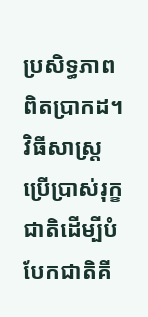ប្រសិទ្ធភាពពិតប្រាកដ។
វិធីសាស្ត្រប្រើប្រាស់រុក្ខជាតិដើម្បីបំបែកជាតិគី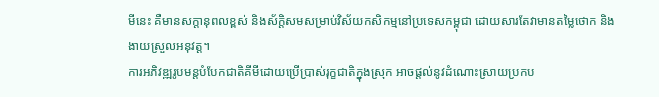មីនេះ គឺមានសក្តានុពលខ្ពស់ និងស័ក្តិសមសម្រាប់វិស័យកសិកម្មនៅប្រទេសកម្ពុជា ដោយសារតែវាមានតម្លៃថោក និងងាយស្រួលអនុវត្ត។
ការអភិវឌ្ឍរូបមន្តបំបែកជាតិគីមីដោយប្រើប្រាស់រុក្ខជាតិក្នុងស្រុក អាចផ្តល់នូវដំណោះស្រាយប្រកប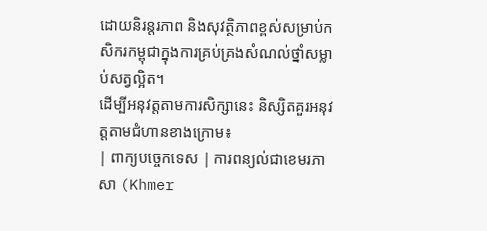ដោយនិរន្តរភាព និងសុវត្ថិភាពខ្ពស់សម្រាប់កសិករកម្ពុជាក្នុងការគ្រប់គ្រងសំណល់ថ្នាំសម្លាប់សត្វល្អិត។
ដើម្បីអនុវត្តតាមការសិក្សានេះ និស្សិតគួរអនុវត្តតាមជំហានខាងក្រោម៖
| ពាក្យបច្ចេកទេស | ការពន្យល់ជាខេមរភាសា (Khmer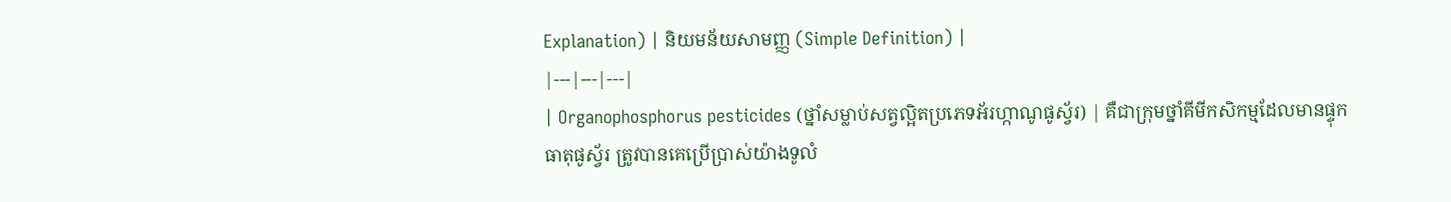Explanation) | និយមន័យសាមញ្ញ (Simple Definition) |
|---|---|---|
| Organophosphorus pesticides (ថ្នាំសម្លាប់សត្វល្អិតប្រភេទអ័រហ្កាណូផូស្វ័រ) | គឺជាក្រុមថ្នាំគីមីកសិកម្មដែលមានផ្ទុកធាតុផូស្វ័រ ត្រូវបានគេប្រើប្រាស់យ៉ាងទូលំ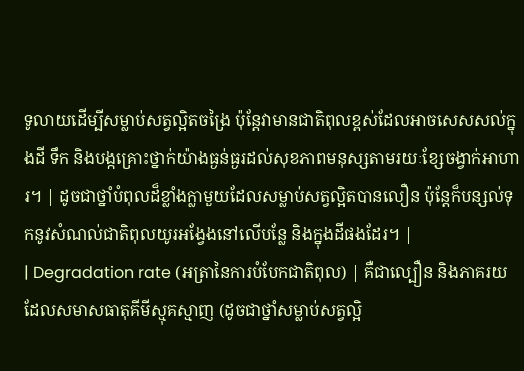ទូលាយដើម្បីសម្លាប់សត្វល្អិតចង្រៃ ប៉ុន្តែវាមានជាតិពុលខ្ពស់ដែលអាចសេសសល់ក្នុងដី ទឹក និងបង្កគ្រោះថ្នាក់យ៉ាងធ្ងន់ធ្ងរដល់សុខភាពមនុស្សតាមរយៈខ្សែចង្វាក់អាហារ។ | ដូចជាថ្នាំបំពុលដ៏ខ្លាំងក្លាមួយដែលសម្លាប់សត្វល្អិតបានលឿន ប៉ុន្តែក៏បន្សល់ទុកនូវសំណល់ជាតិពុលយូរអង្វែងនៅលើបន្លែ និងក្នុងដីផងដែរ។ |
| Degradation rate (អត្រានៃការបំបែកជាតិពុល) | គឺជាល្បឿន និងភាគរយដែលសមាសធាតុគីមីស្មុគស្មាញ (ដូចជាថ្នាំសម្លាប់សត្វល្អិ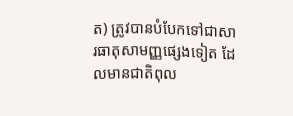ត) ត្រូវបានបំបែកទៅជាសារធាតុសាមញ្ញផ្សេងទៀត ដែលមានជាតិពុល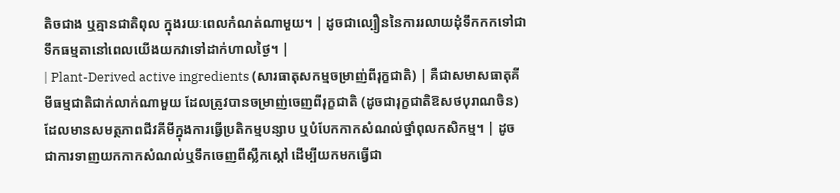តិចជាង ឬគ្មានជាតិពុល ក្នុងរយៈពេលកំណត់ណាមួយ។ | ដូចជាល្បឿននៃការរលាយដុំទឹកកកទៅជាទឹកធម្មតានៅពេលយើងយកវាទៅដាក់ហាលថ្ងៃ។ |
| Plant-Derived active ingredients (សារធាតុសកម្មចម្រាញ់ពីរុក្ខជាតិ) | គឺជាសមាសធាតុគីមីធម្មជាតិជាក់លាក់ណាមួយ ដែលត្រូវបានចម្រាញ់ចេញពីរុក្ខជាតិ (ដូចជារុក្ខជាតិឱសថបុរាណចិន) ដែលមានសមត្ថភាពជីវគីមីក្នុងការធ្វើប្រតិកម្មបន្សាប ឬបំបែកកាកសំណល់ថ្នាំពុលកសិកម្ម។ | ដូចជាការទាញយកកាកសំណល់ឬទឹកចេញពីស្លឹកស្តៅ ដើម្បីយកមកធ្វើជា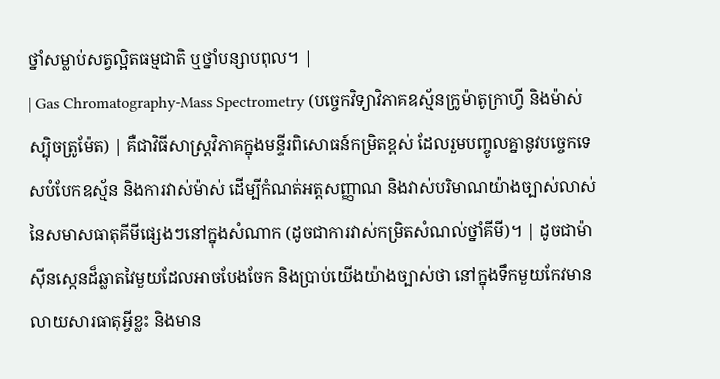ថ្នាំសម្លាប់សត្វល្អិតធម្មជាតិ ឬថ្នាំបន្សាបពុល។ |
| Gas Chromatography-Mass Spectrometry (បច្ចេកវិទ្យាវិភាគឧស្ម័នក្រូម៉ាតូក្រាហ្វី និងម៉ាស់ស្ប៉ិចត្រូម៉ែត) | គឺជាវិធីសាស្ត្រវិភាគក្នុងមន្ទីរពិសោធន៍កម្រិតខ្ពស់ ដែលរួមបញ្ចូលគ្នានូវបច្ចេកទេសបំបែកឧស្ម័ន និងការវាស់ម៉ាស់ ដើម្បីកំណត់អត្តសញ្ញាណ និងវាស់បរិមាណយ៉ាងច្បាស់លាស់នៃសមាសធាតុគីមីផ្សេងៗនៅក្នុងសំណាក (ដូចជាការវាស់កម្រិតសំណល់ថ្នាំគីមី)។ | ដូចជាម៉ាស៊ីនស្កេនដ៏ឆ្លាតវៃមួយដែលអាចបែងចែក និងប្រាប់យើងយ៉ាងច្បាស់ថា នៅក្នុងទឹកមួយកែវមានលាយសារធាតុអ្វីខ្លះ និងមាន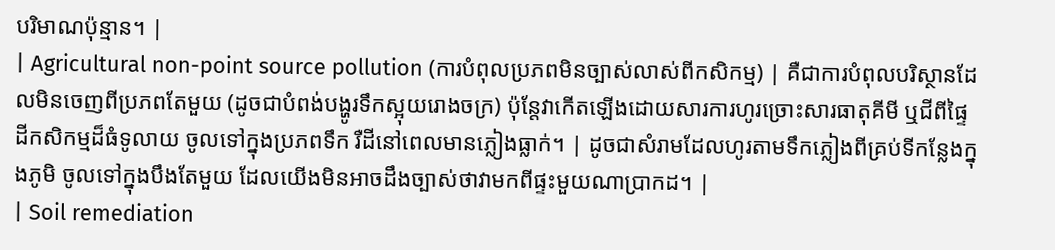បរិមាណប៉ុន្មាន។ |
| Agricultural non-point source pollution (ការបំពុលប្រភពមិនច្បាស់លាស់ពីកសិកម្ម) | គឺជាការបំពុលបរិស្ថានដែលមិនចេញពីប្រភពតែមួយ (ដូចជាបំពង់បង្ហូរទឹកស្អុយរោងចក្រ) ប៉ុន្តែវាកើតឡើងដោយសារការហូរច្រោះសារធាតុគីមី ឬជីពីផ្ទៃដីកសិកម្មដ៏ធំទូលាយ ចូលទៅក្នុងប្រភពទឹក រឺដីនៅពេលមានភ្លៀងធ្លាក់។ | ដូចជាសំរាមដែលហូរតាមទឹកភ្លៀងពីគ្រប់ទីកន្លែងក្នុងភូមិ ចូលទៅក្នុងបឹងតែមួយ ដែលយើងមិនអាចដឹងច្បាស់ថាវាមកពីផ្ទះមួយណាប្រាកដ។ |
| Soil remediation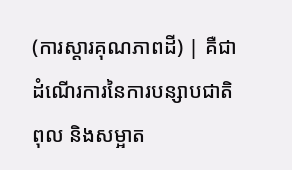(ការស្តារគុណភាពដី) | គឺជាដំណើរការនៃការបន្សាបជាតិពុល និងសម្អាត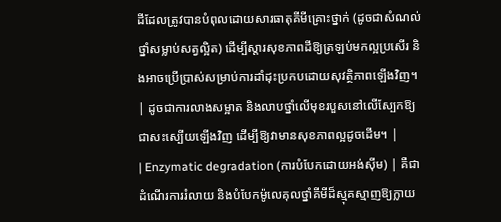ដីដែលត្រូវបានបំពុលដោយសារធាតុគីមីគ្រោះថ្នាក់ (ដូចជាសំណល់ថ្នាំសម្លាប់សត្វល្អិត) ដើម្បីស្តារសុខភាពដីឱ្យត្រឡប់មកល្អប្រសើរ និងអាចប្រើប្រាស់សម្រាប់ការដាំដុះប្រកបដោយសុវត្ថិភាពឡើងវិញ។ | ដូចជាការលាងសម្អាត និងលាបថ្នាំលើមុខរបួសនៅលើស្បែកឱ្យជាសះស្បើយឡើងវិញ ដើម្បីឱ្យវាមានសុខភាពល្អដូចដើម។ |
| Enzymatic degradation (ការបំបែកដោយអង់ស៊ីម) | គឺជាដំណើរការរំលាយ និងបំបែកម៉ូលេគុលថ្នាំគីមីដ៏ស្មុគស្មាញឱ្យក្លាយ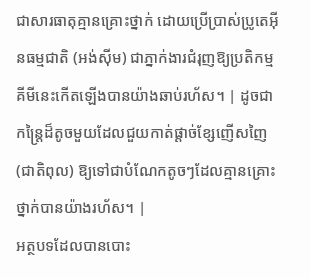ជាសារធាតុគ្មានគ្រោះថ្នាក់ ដោយប្រើប្រាស់ប្រូតេអ៊ីនធម្មជាតិ (អង់ស៊ីម) ជាភ្នាក់ងារជំរុញឱ្យប្រតិកម្មគីមីនេះកើតឡើងបានយ៉ាងឆាប់រហ័ស។ | ដូចជាកន្ត្រៃដ៏តូចមួយដែលជួយកាត់ផ្តាច់ខ្សែញើសញៃ (ជាតិពុល) ឱ្យទៅជាបំណែកតូចៗដែលគ្មានគ្រោះថ្នាក់បានយ៉ាងរហ័ស។ |
អត្ថបទដែលបានបោះ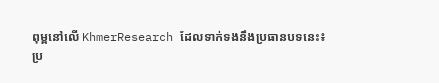ពុម្ពនៅលើ KhmerResearch ដែលទាក់ទងនឹងប្រធានបទនេះ៖
ប្រ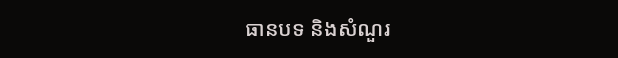ធានបទ និងសំណួរ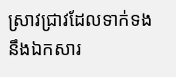ស្រាវជ្រាវដែលទាក់ទងនឹងឯកសារ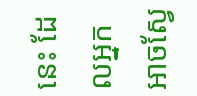នេះ ដែលអ្នកអាចស្វែ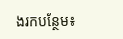ងរកបន្ថែម៖